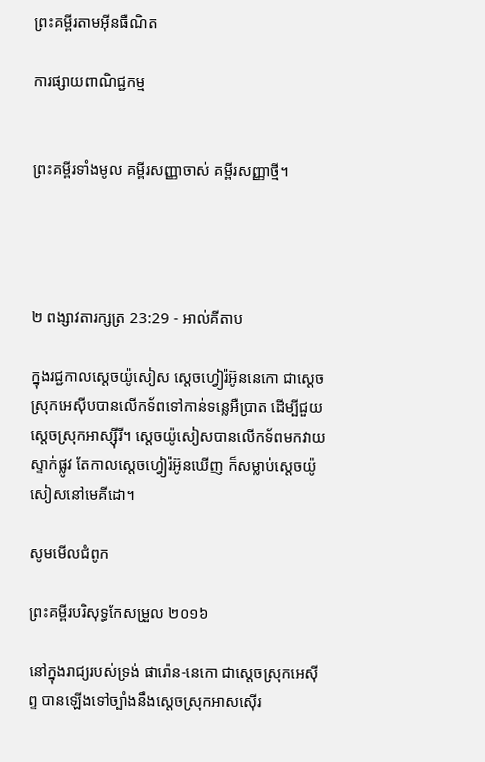ព្រះគម្ពីរតាមអ៊ីនធឺណិត

ការផ្សាយពាណិជ្ជកម្ម


ព្រះគម្ពីរទាំងមូល គម្ពីរសញ្ញាចាស់ គម្ពីរសញ្ញាថ្មី។




២ ពង្សាវ‌តារ‌ក្សត្រ 23:29 - អាល់គីតាប

ក្នុងរជ្ជកាលស្តេចយ៉ូសៀស ស្តេចហ្វៀរ៉អ៊ូន‌នេកោ ជាស្តេចស្រុកអេស៊ីបបានលើកទ័ពទៅកាន់ទន្លេអឺ‌ប្រាត ដើម្បីជួយស្តេចស្រុកអាស្ស៊ី‌រី។ ស្តេចយ៉ូសៀសបានលើកទ័ពមកវាយស្ទាក់ផ្លូវ តែកាលស្តេចហ្វៀរ៉អ៊ូនឃើញ ក៏សម្លាប់ស្តេចយ៉ូសៀសនៅមេគី‌ដោ។

សូមមើលជំពូក

ព្រះគម្ពីរបរិសុទ្ធកែសម្រួល ២០១៦

នៅក្នុងរាជ្យរបស់ទ្រង់ ផារ៉ោន-នេកោ ជាស្តេចស្រុកអេស៊ីព្ទ បានឡើងទៅច្បាំងនឹងស្តេចស្រុកអាស‌ស៊ើរ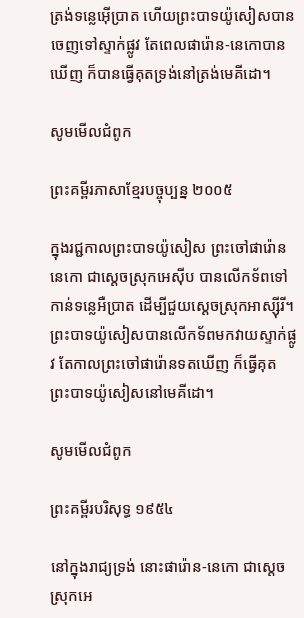ត្រង់ទន្លេអ៊ើប្រាត ហើយព្រះបាទយ៉ូសៀសបានចេញទៅស្ទាក់ផ្លូវ តែពេលផារ៉ោន-នេកោបានឃើញ ក៏បានធ្វើគុតទ្រង់នៅត្រង់មេគី‌ដោ។

សូមមើលជំពូក

ព្រះគម្ពីរភាសាខ្មែរបច្ចុប្បន្ន ២០០៥

ក្នុងរជ្ជកាលព្រះ‌បាទយ៉ូសៀស ព្រះ‌ចៅផារ៉ោននេកោ ជាស្ដេចស្រុកអេស៊ីប បានលើកទ័ពទៅកាន់ទន្លេអឺប្រាត ដើម្បីជួយស្ដេចស្រុកអាស្ស៊ីរី។ ព្រះ‌បាទយ៉ូសៀសបានលើកទ័ពមកវាយស្ទាក់ផ្លូវ តែកាលព្រះ‌ចៅផារ៉ោនទតឃើញ ក៏ធ្វើគុតព្រះ‌បាទយ៉ូសៀសនៅមេគី‌ដោ។

សូមមើលជំពូក

ព្រះគម្ពីរបរិសុទ្ធ ១៩៥៤

នៅក្នុងរាជ្យទ្រង់ នោះផារ៉ោន-នេកោ ជាស្តេចស្រុកអេ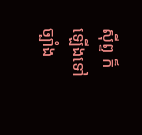ស៊ីព្ទ ក៏ឡើងទៅច្បាំង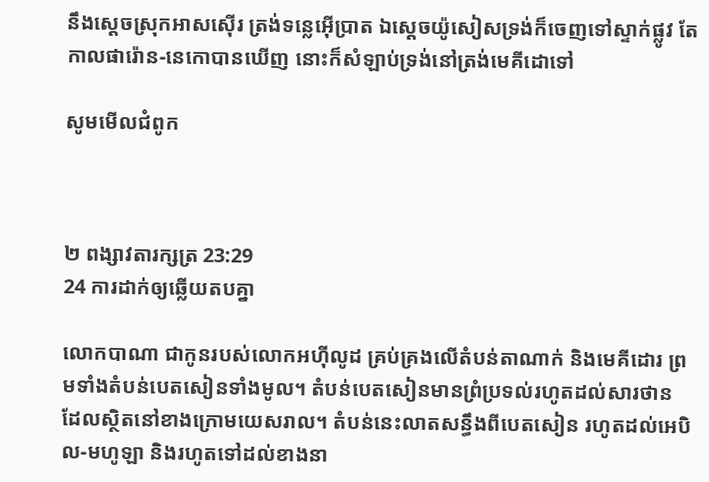នឹងស្តេចស្រុកអាសស៊ើរ ត្រង់ទន្លេអ៊ើប្រាត ឯស្តេចយ៉ូសៀសទ្រង់ក៏ចេញទៅស្ទាក់ផ្លូវ តែកាលផារ៉ោន-នេកោបានឃើញ នោះក៏សំឡាប់ទ្រង់នៅត្រង់មេគី‌ដោទៅ

សូមមើលជំពូក



២ ពង្សាវ‌តារ‌ក្សត្រ 23:29
24 ការដាក់ឲ្យឆ្លើយតបគ្នា

លោកបាណា ជាកូនរបស់លោកអហ៊ី‌លូដ គ្រប់‌គ្រងលើតំបន់តាណាក់ និងមេគី‌ដោរ ព្រមទាំងតំបន់បេត‌សៀនទាំងមូល។ តំបន់បេត‌សៀនមានព្រំប្រទល់រហូតដល់សារថាន ដែលស្ថិតនៅខាងក្រោមយេស‌រាល។ តំបន់នេះលាតសន្ធឹងពីបេតសៀន រហូតដល់អេបិល-មហូឡា និងរហូតទៅដល់ខាងនា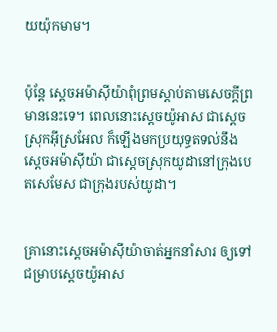យយ៉ុក‌មាម។


ប៉ុន្តែ ស្តេចអម៉ា‌ស៊ីយ៉ាពុំព្រមស្តាប់តាមសេចក្តីព្រមាននេះទេ។ ពេលនោះស្តេចយ៉ូអាស ជាស្តេចស្រុកអ៊ីស្រ‌អែល ក៏ឡើងមកប្រយុទ្ធតទល់នឹងស្តេចអម៉ា‌ស៊ីយ៉ា ជាស្តេចស្រុកយូដានៅក្រុងបេត‌សេ‌មែស ជាក្រុងរបស់យូដា។


គ្រានោះស្តេចអម៉ា‌ស៊ីយ៉ាចាត់អ្នកនាំសារ ឲ្យទៅជម្រាបស្តេចយ៉ូអាស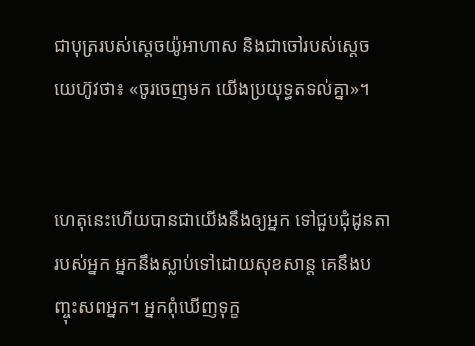ជាបុត្ររបស់ស្តេចយ៉ូអា‌ហាស និងជាចៅរបស់ស្តេចយេហ៊ូវថា៖ «ចូរចេញមក យើងប្រយុទ្ធតទល់គ្នា»។


ហេតុនេះហើយបានជាយើងនឹងឲ្យអ្នក ទៅជួប‌ជុំដូន‌តារបស់អ្នក អ្នកនឹងស្លាប់ទៅដោយសុខ‌សាន្ត គេនឹងបញ្ចុះសពអ្នក។ អ្នកពុំឃើញទុក្ខ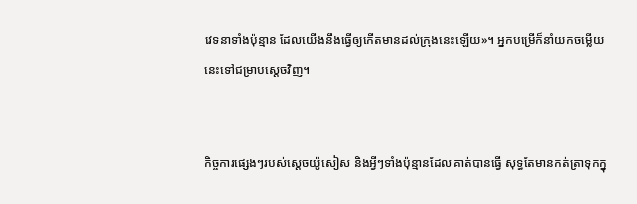វេទនាទាំងប៉ុន្មាន ដែលយើងនឹងធ្វើឲ្យកើតមានដល់ក្រុងនេះឡើយ»។ អ្នកបម្រើក៏នាំយកចម្លើយនេះទៅជម្រាបស្តេចវិញ។


កិច្ច‌ការផ្សេងៗរបស់ស្តេចយ៉ូសៀស និងអ្វីៗទាំងប៉ុន្មានដែលគាត់បានធ្វើ សុទ្ធតែមានកត់‌ត្រាទុកក្នុ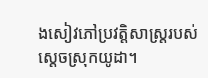ងសៀវភៅប្រវត្តិសាស្ត្ររបស់ស្តេចស្រុកយូដា។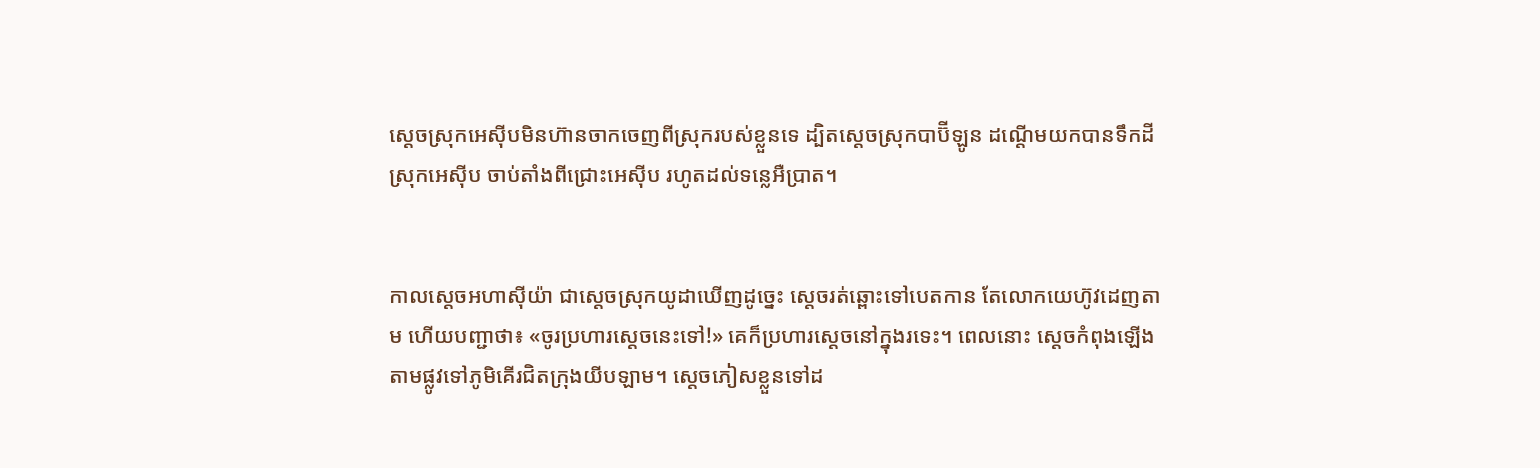ស្តេចស្រុកអេស៊ីបមិនហ៊ានចាក‌ចេញពីស្រុករបស់ខ្លួនទេ ដ្បិតស្តេចស្រុកបាប៊ី‌ឡូន ដណ្តើមយកបានទឹកដីស្រុកអេស៊ីប ចាប់តាំងពីជ្រោះអេស៊ីប រហូតដល់ទន្លេអឺ‌ប្រាត។


កាលស្តេចអហា‌ស៊ីយ៉ា ជាស្តេចស្រុកយូដាឃើញដូច្នេះ ស្តេចរត់ឆ្ពោះទៅបេត‌កាន តែលោកយេហ៊ូវដេញតាម ហើយបញ្ជាថា៖ «ចូរប្រហារស្តេចនេះទៅ!» គេក៏ប្រហារស្តេចនៅក្នុងរទេះ។ ពេលនោះ ស្តេចកំពុងឡើងតាមផ្លូវទៅភូមិគើរជិតក្រុងយីប‌ឡាម។ ស្តេចភៀសខ្លួនទៅដ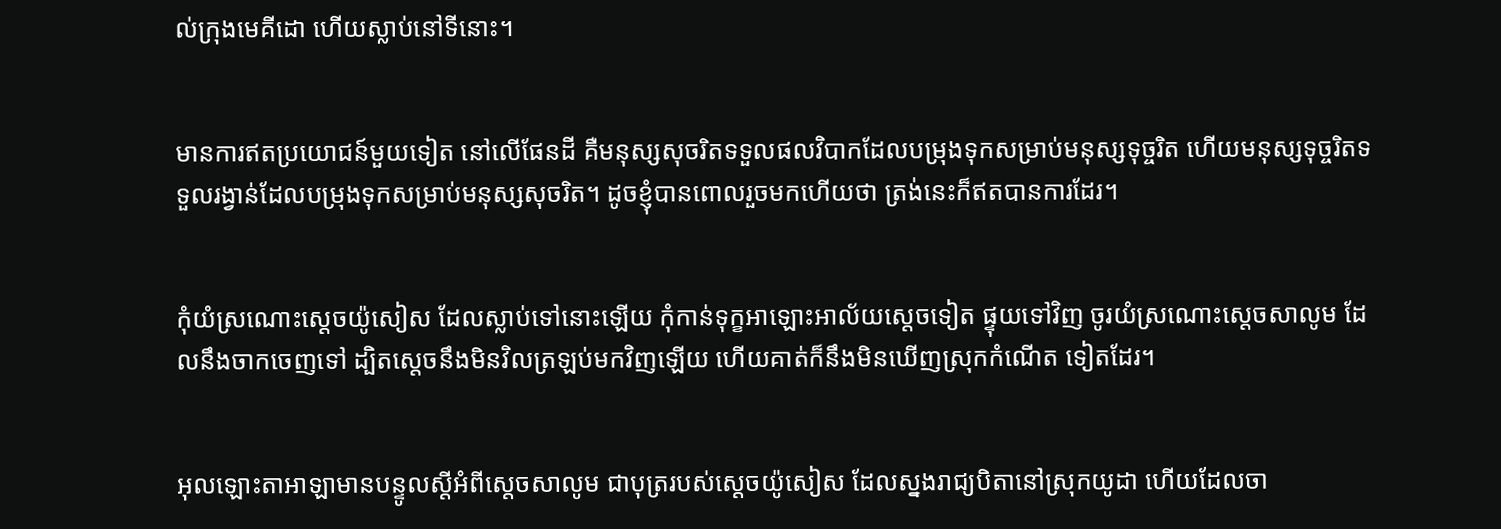ល់ក្រុងមេគី‌ដោ ហើយស្លាប់នៅទីនោះ។


មានការឥតប្រយោជន៍មួយទៀត នៅលើផែនដី គឺមនុស្សសុចរិតទទួលផលវិបាកដែលបម្រុងទុកសម្រាប់មនុស្សទុច្ចរិត ហើយមនុស្សទុច្ចរិតទទួលរង្វាន់ដែលបម្រុងទុកសម្រាប់មនុស្សសុចរិត។ ដូចខ្ញុំបានពោលរួចមកហើយថា ត្រង់នេះក៏ឥតបានការដែរ។


កុំយំស្រណោះស្ដេចយ៉ូសៀស ដែលស្លាប់ទៅនោះឡើយ កុំកាន់ទុក្ខអាឡោះ‌អាល័យស្ដេចទៀត ផ្ទុយទៅវិញ ចូរយំស្រណោះស្ដេចសាលូម ដែលនឹងចាកចេញទៅ ដ្បិតស្តេចនឹងមិនវិលត្រឡប់មកវិញឡើយ ហើយគាត់ក៏នឹងមិនឃើញស្រុកកំណើត ទៀតដែរ។


អុលឡោះ‌តាអាឡាមានបន្ទូលស្ដីអំពីស្ដេចសាលូម ជាបុត្ររបស់ស្ដេចយ៉ូសៀស ដែលស្នងរាជ្យបិតានៅស្រុកយូដា ហើយដែលចា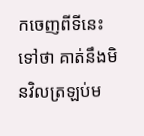កចេញពីទីនេះទៅថា គាត់នឹងមិនវិលត្រឡប់ម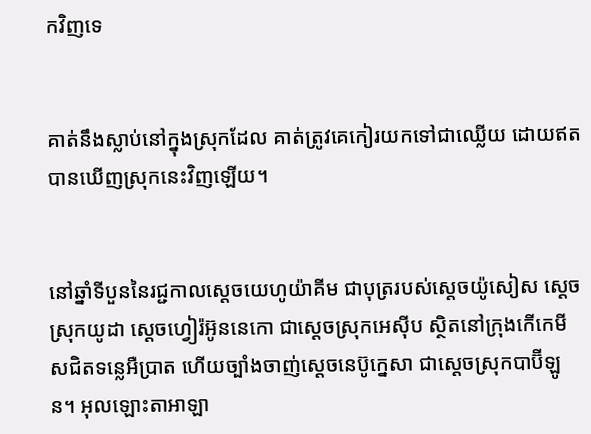កវិញទេ


គាត់នឹងស្លាប់នៅក្នុងស្រុកដែល គាត់ត្រូវគេកៀរយកទៅជាឈ្លើយ ដោយឥតបានឃើញស្រុកនេះវិញឡើយ។


នៅឆ្នាំទីបួននៃរជ្ជកាលស្តេចយេហូ‌យ៉ាគីម ជាបុត្ររបស់ស្តេចយ៉ូសៀស ស្ដេចស្រុកយូដា ស្តេចហ្វៀរ៉‌អ៊ូន‌នេកោ ជាស្ដេចស្រុកអេស៊ីប ស្ថិតនៅក្រុងកើកេ‌មីសជិតទន្លេអឺប្រាត ហើយច្បាំងចាញ់ស្តេចនេប៊ូ‌ក្នេសា ជាស្ដេចស្រុកបាប៊ី‌ឡូន។ អុលឡោះ‌តាអាឡា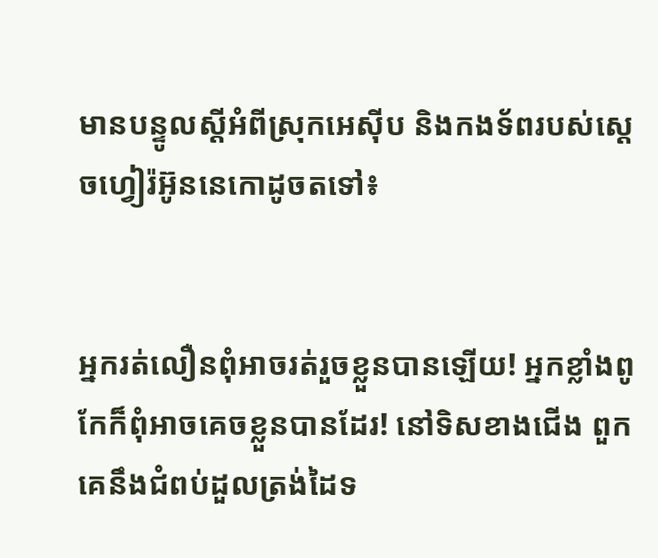មានបន្ទូលស្ដីអំពីស្រុកអេស៊ីប និងកង‌ទ័ពរបស់ស្តេចហ្វៀរ៉‌អ៊ូន‌នេកោដូចតទៅ៖


អ្នករត់លឿនពុំអាចរត់រួចខ្លួនបានឡើយ! អ្នកខ្លាំងពូកែក៏ពុំអាចគេចខ្លួនបានដែរ! នៅទិសខាងជើង ពួកគេនឹងជំពប់ដួលត្រង់ដៃទ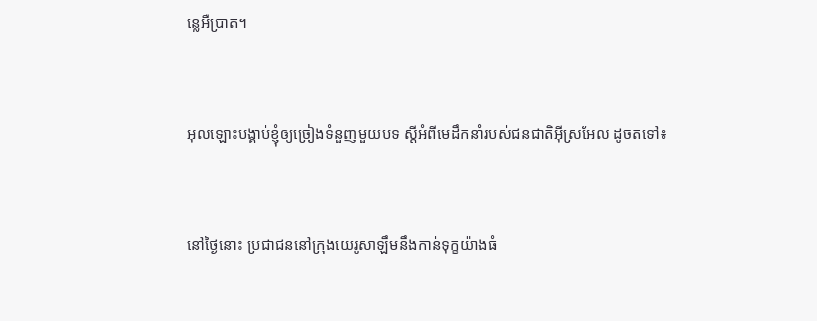ន្លេអឺប្រាត។


អុលឡោះបង្គាប់ខ្ញុំឲ្យច្រៀងទំនួញមួយបទ ស្ដីអំពីមេដឹកនាំរបស់ជន‌ជាតិអ៊ីស្រ‌អែល ដូចតទៅ៖


នៅថ្ងៃនោះ ប្រជា‌ជននៅក្រុងយេរូ‌សាឡឹមនឹងកាន់ទុក្ខយ៉ាងធំ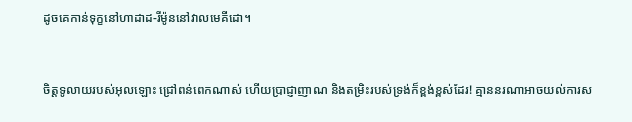ដូចគេកាន់ទុក្ខនៅហាដាដ-រីម៉ូននៅវាលមេគី‌ដោ។


ចិត្តទូលាយរបស់អុលឡោះ ជ្រៅពន់ពេកណាស់ ហើយប្រាជ្ញា‌ញាណ និងតម្រិះរបស់ទ្រង់ក៏ខ្ពង់‌ខ្ពស់ដែរ! គ្មាននរណាអាចយល់ការស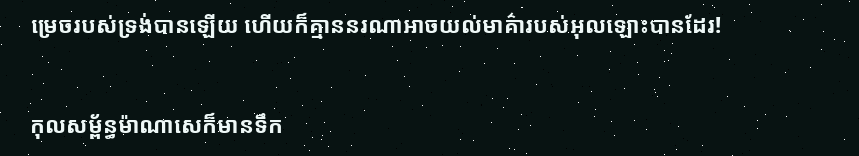ម្រេចរបស់ទ្រង់បានឡើយ ហើយក៏គ្មាននរណាអាចយល់មាគ៌ារបស់អុលឡោះបានដែរ!


កុល‌សម្ព័ន្ធម៉ាណាសេក៏មានទឹក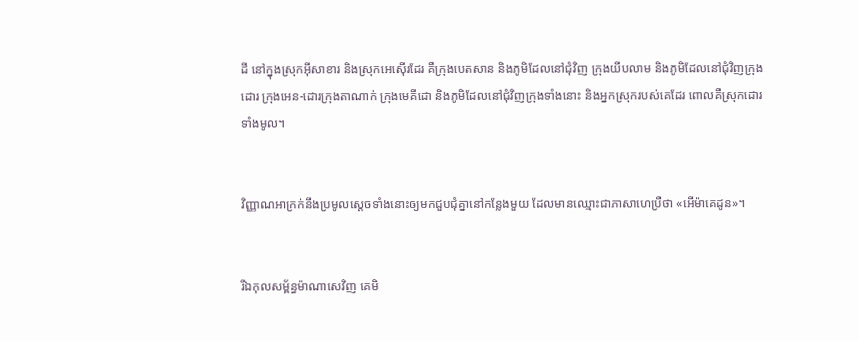ដី នៅក្នុងស្រុកអ៊ី‌សា‌ខារ និងស្រុកអេស៊ើរដែរ គឺក្រុងបេត‌សាន និងភូមិដែលនៅជុំ‌វិញ ក្រុងយីប‌លាម និងភូមិដែលនៅជុំ‌វិញក្រុងដោរ ក្រុងអេន-ដោរក្រុងតាណាក់ ក្រុងមេគី‌ដោ និងភូមិដែលនៅជុំ‌វិញក្រុងទាំងនោះ និងអ្នកស្រុករបស់គេដែរ ពោលគឺស្រុកដោរទាំងមូល។


វិញ្ញាណអាក្រក់នឹងប្រមូលស្ដេចទាំងនោះឲ្យមកជួប‌ជុំគ្នានៅកន្លែងមួយ ដែលមានឈ្មោះជាភាសាហេប្រឺថា «អើម៉ា‌គេដូន»។


រីឯកុល‌សម្ព័ន្ធម៉ាណា‌សេវិញ គេមិ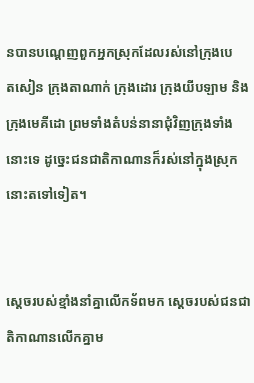នបានបណ្តេញពួកអ្នកស្រុកដែលរស់នៅក្រុងបេត‌សៀន ក្រុងតា‌ណាក់ ក្រុងដោរ ក្រុងយីប‌ឡាម និងក្រុងមេគី‌ដោ ព្រមទាំងតំបន់នានាជុំ‌វិញក្រុងទាំងនោះទេ ដូច្នេះជន‌ជាតិកាណានក៏រស់នៅក្នុងស្រុកនោះតទៅទៀត។


ស្តេចរបស់ខ្មាំងនាំគ្នាលើកទ័ពមក ស្តេចរបស់ជន‌ជាតិកាណានលើកគ្នាម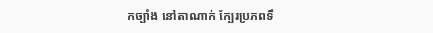កច្បាំង នៅតាណាក់ ក្បែរប្រភពទឹ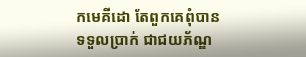កមេគី‌ដោ តែពួកគេពុំបានទទួលប្រាក់ ជាជយ‌ភ័ណ្ឌ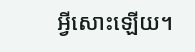អ្វីសោះឡើយ។